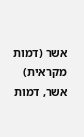אשר (דמות מקראית)
אשר, דמות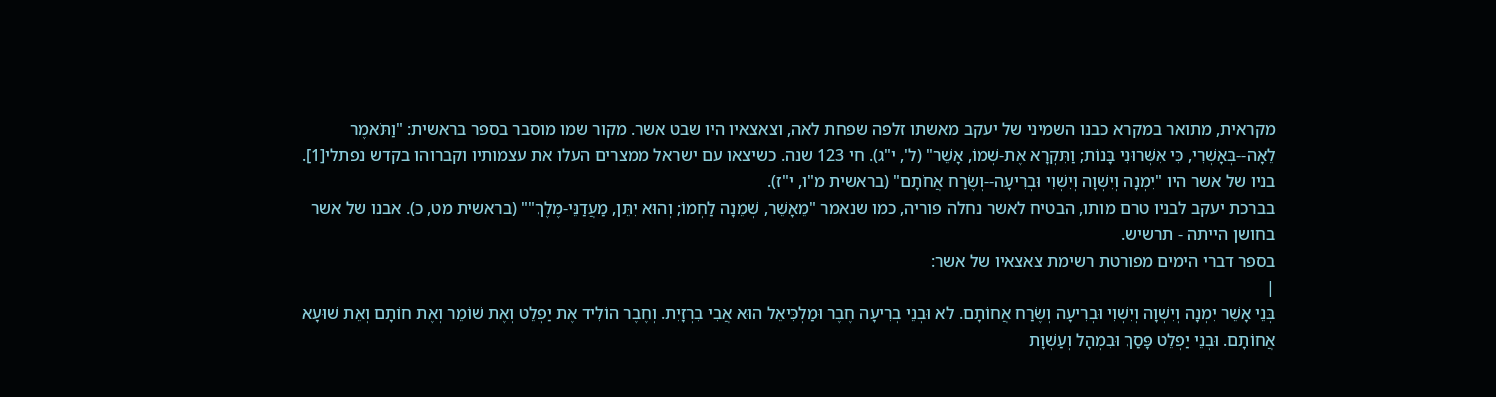מקראית, מתואר במקרא כבנו השמיני של יעקב מאשתו זלפה שפחת לאה, וצאצאיו היו שבט אשר. מקור שמו מוסבר בספר בראשית: "וַתֹּאמֶר לֵאָה--בְּאָשְׁרִי, כִּי אִשְּׁרוּנִי בָּנוֹת; וַתִּקְרָא אֶת-שְׁמוֹ, אָשֵׁר" (ל', י"ג). חי 123 שנה. כשיצאו עם ישראל ממצרים העלו את עצמותיו וקברוהו בקדש נפתלי[1].
בניו של אשר היו "יִמְנָה וְיִשְׁוָה וְיִשְׁוִי וּבְרִיעָה--וְשֶׂרַח אֲחֹתָם" (בראשית מ"ו, י"ז).
בברכת יעקב לבניו טרם מותו, הבטיח לאשר נחלה פוריה, כמו שנאמר "מֵאָשֵׁר, שְׁמֵנָה לַחְמוֹ; וְהוּא יִתֵּן, מַעֲדַנֵּי-מֶלֶךְ"" (בראשית מט, כ). אבנו של אשר בחושן הייתה - תרשיש.
בספר דברי הימים מפורטת רשימת צאצאיו של אשר:
|
בְּנֵי אָשֵׁר יִמְנָה וְיִשְׁוָה וְיִשְׁוִי וּבְרִיעָה וְשֶׂרַח אֲחוֹתָם. לא וּבְנֵי בְרִיעָה חֶבֶר וּמַלְכִּיאֵל הוּא אֲבִי בִרְזָיִת. וְחֶבֶר הוֹלִיד אֶת יַפְלֵט וְאֶת שׁוֹמֵר וְאֶת חוֹתָם וְאֵת שׁוּעָא אֲחוֹתָם. וּבְנֵי יַפְלֵט פָּסַךְ וּבִמְהָל וְעַשְׁוָת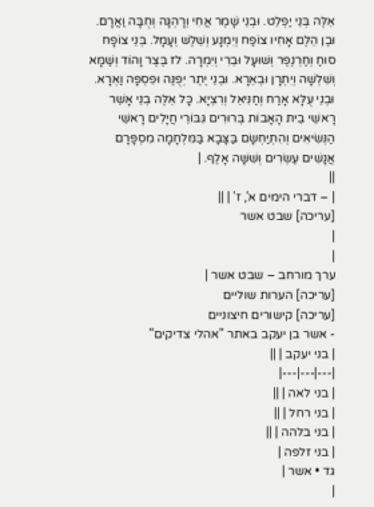אֵלֶּה בְּנֵי יַפְלֵט. וּבְנֵי שָׁמֶר אֲחִי וְרָהְגָּה וְחֻבָּה וַאֲרָם. וּבֶן הֵלֶם אָחִיו צוֹפַח וְיִמְנָע וְשֵׁלֶשׁ וְעָמָל. בְּנֵי צוֹפָח סוּחַ וְחַרְנֶפֶר וְשׁוּעָל וּבֵרִי וְיִמְרָה. לז בֶּצֶר וָהוֹד וְשַׁמָּא וְשִׁלְשָׁה וְיִתְרָן וּבְאֵרָא. וּבְנֵי יֶתֶר יְפֻנֶּה וּפִסְפָּה וַאְרָא. וּבְנֵי עֻלָּא אָרַח וְחַנִּיאֵל וְרִצְיָא. כָּל אֵלֶּה בְנֵי אָשֵׁר רָאשֵׁי בֵית הָאָבוֹת בְּרוּרִים גִּבּוֹרֵי חֲיָלִים רָאשֵׁי הַנְּשִׂיאִים וְהִתְיַחְשָׂם בַּצָּבָא בַּמִּלְחָמָה מִסְפָּרָם אֲנָשִׁים עֶשְׂרִים וְשִׁשָּׁה אָלֶף. |
||
| – דברי הימים א', ז' | ||
[עריכה] שבט אשר
|
|
ערך מורחב – שבט אשר |
[עריכה] הערות שוליים
[עריכה] קישורים חיצוניים
- אשר בן יעקב באתר "אהלי צדיקים"
| בני יעקב | ||
|---|---|---|
| בני לאה | ||
| בני רחל | ||
| בני בלהה | ||
| בני זלפה |
גד • אשר |
|